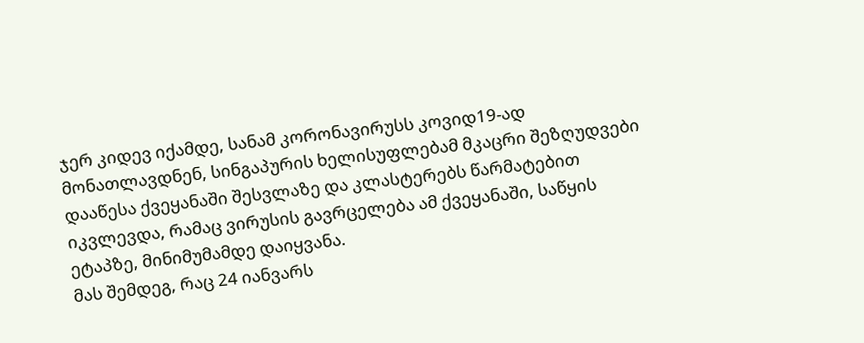ჯერ კიდევ იქამდე, სანამ კორონავირუსს კოვიდ19-ად მონათლავდნენ, სინგაპურის ხელისუფლებამ მკაცრი შეზღუდვები დააწესა ქვეყანაში შესვლაზე და კლასტერებს წარმატებით იკვლევდა, რამაც ვირუსის გავრცელება ამ ქვეყანაში, საწყის ეტაპზე, მინიმუმამდე დაიყვანა.
მას შემდეგ, რაც 24 იანვარს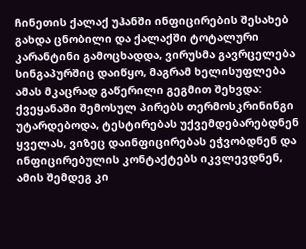ჩინეთის ქალაქ უჰანში ინფიცირების შესახებ გახდა ცნობილი და ქალაქში ტოტალური კარანტინი გამოცხადდა, ვირუსმა გავრცელება სინგაპურშიც დაიწყო, მაგრამ ხელისუფლება ამას მკაცრად გაწერილი გეგმით შეხვდა: ქვეყანაში შემოსულ პირებს თერმოსკრინინგი უტარდებოდა, ტესტირებას უქვემდებარებდნენ ყველას, ვიზეც დაინფიცირებას ეჭვობდნენ და ინფიცირებულის კონტაქტებს იკვლევდნენ, ამის შემდეგ კი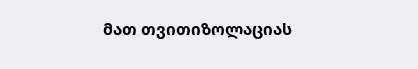მათ თვითიზოლაციას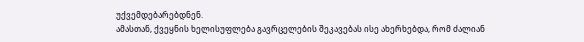უქვემდებარებდნენ.
ამასთან, ქვეყნის ხელისუფლება გავრცელების შეკავებას ისე ახერხებდა, რომ ძალიან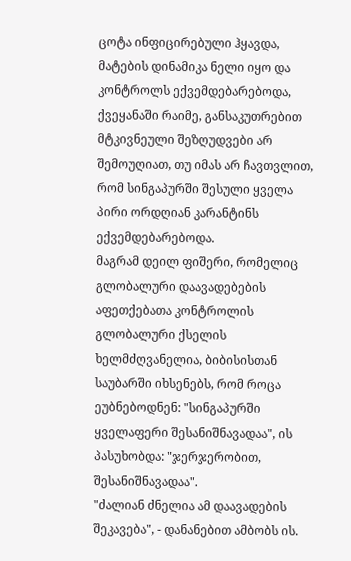ცოტა ინფიცირებული ჰყავდა, მატების დინამიკა ნელი იყო და კონტროლს ექვემდებარებოდა, ქვეყანაში რაიმე, განსაკუთრებით მტკივნეული შეზღუდვები არ შემოუღიათ, თუ იმას არ ჩავთვლით, რომ სინგაპურში შესული ყველა პირი ორდღიან კარანტინს ექვემდებარებოდა.
მაგრამ დეილ ფიშერი, რომელიც გლობალური დაავადებების აფეთქებათა კონტროლის გლობალური ქსელის ხელმძღვანელია, ბიბისისთან საუბარში იხსენებს, რომ როცა ეუბნებოდნენ: "სინგაპურში ყველაფერი შესანიშნავადაა", ის პასუხობდა: "ჯერჯერობით, შესანიშნავადაა".
"ძალიან ძნელია ამ დაავადების შეკავება", - დანანებით ამბობს ის.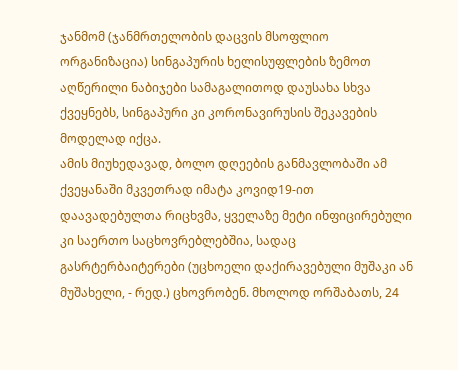ჯანმომ (ჯანმრთელობის დაცვის მსოფლიო ორგანიზაცია) სინგაპურის ხელისუფლების ზემოთ აღწერილი ნაბიჯები სამაგალითოდ დაუსახა სხვა ქვეყნებს, სინგაპური კი კორონავირუსის შეკავების მოდელად იქცა.
ამის მიუხედავად, ბოლო დღეების განმავლობაში ამ ქვეყანაში მკვეთრად იმატა კოვიდ19-ით დაავადებულთა რიცხვმა, ყველაზე მეტი ინფიცირებული კი საერთო საცხოვრებლებშია, სადაც გასრტერბაიტერები (უცხოელი დაქირავებული მუშაკი ან მუშახელი, - რედ.) ცხოვრობენ. მხოლოდ ორშაბათს, 24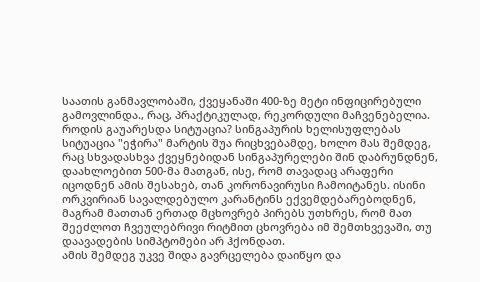საათის განმავლობაში, ქვეყანაში 400-ზე მეტი ინფიცირებული გამოვლინდა., რაც, პრაქტიკულად, რეკორდული მაჩვენებელია.
როდის გაუარესდა სიტუაცია? სინგაპურის ხელისუფლებას სიტუაცია "ეჭირა" მარტის შუა რიცხვებამდე, ხოლო მას შემდეგ, რაც სხვადასხვა ქვეყნებიდან სინგაპურელები შინ დაბრუნდნენ, დაახლოებით 500-მა მათგან, ისე, რომ თავადაც არაფერი იცოდნენ ამის შესახებ, თან კორონავირუსი ჩამოიტანეს. ისინი ორკვირიან სავალდებულო კარანტინს ექვემდებარებოდნენ, მაგრამ მათთან ერთად მცხოვრებ პირებს უთხრეს, რომ მათ შეეძლოთ ჩვეულებრივი რიტმით ცხოვრება იმ შემთხვევაში, თუ დაავადების სიმპტომები არ ჰქონდათ.
ამის შემდეგ უკვე შიდა გავრცელება დაიწყო და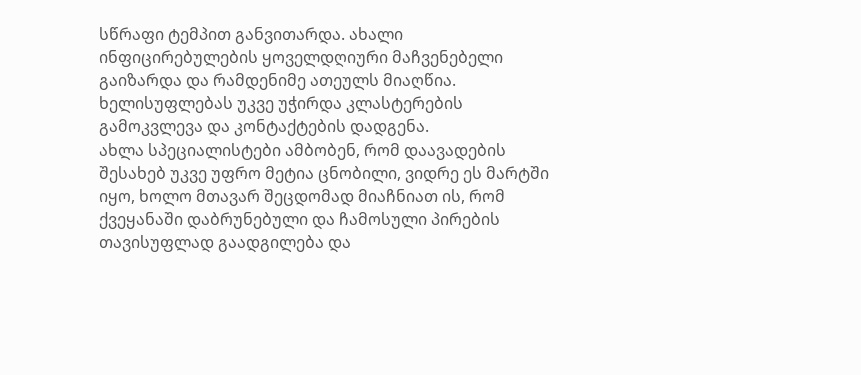სწრაფი ტემპით განვითარდა. ახალი ინფიცირებულების ყოველდღიური მაჩვენებელი გაიზარდა და რამდენიმე ათეულს მიაღწია. ხელისუფლებას უკვე უჭირდა კლასტერების გამოკვლევა და კონტაქტების დადგენა.
ახლა სპეციალისტები ამბობენ, რომ დაავადების შესახებ უკვე უფრო მეტია ცნობილი, ვიდრე ეს მარტში იყო, ხოლო მთავარ შეცდომად მიაჩნიათ ის, რომ ქვეყანაში დაბრუნებული და ჩამოსული პირების თავისუფლად გაადგილება და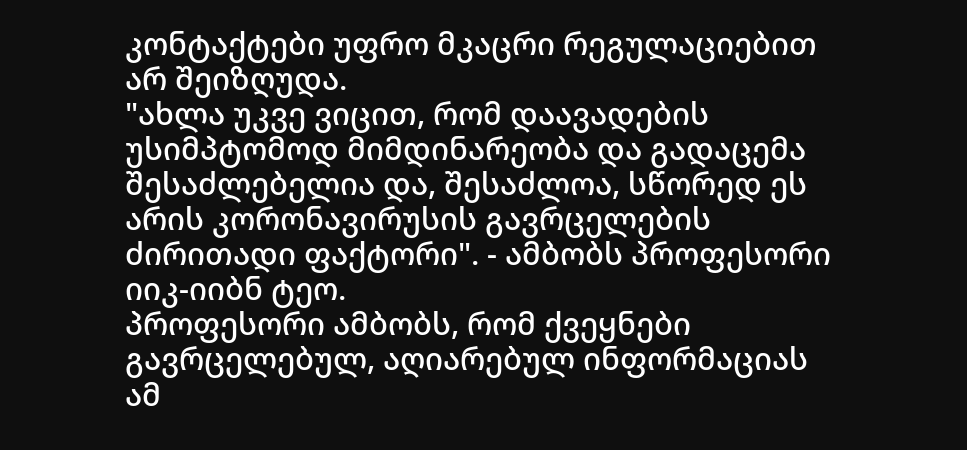კონტაქტები უფრო მკაცრი რეგულაციებით არ შეიზღუდა.
"ახლა უკვე ვიცით, რომ დაავადების უსიმპტომოდ მიმდინარეობა და გადაცემა შესაძლებელია და, შესაძლოა, სწორედ ეს არის კორონავირუსის გავრცელების ძირითადი ფაქტორი". - ამბობს პროფესორი იიკ-იიბნ ტეო.
პროფესორი ამბობს, რომ ქვეყნები გავრცელებულ, აღიარებულ ინფორმაციას ამ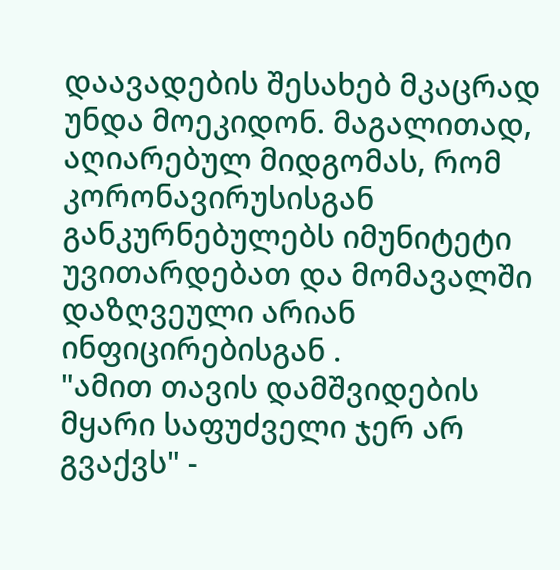დაავადების შესახებ მკაცრად უნდა მოეკიდონ. მაგალითად, აღიარებულ მიდგომას, რომ კორონავირუსისგან განკურნებულებს იმუნიტეტი უვითარდებათ და მომავალში დაზღვეული არიან ინფიცირებისგან .
"ამით თავის დამშვიდების მყარი საფუძველი ჯერ არ გვაქვს" -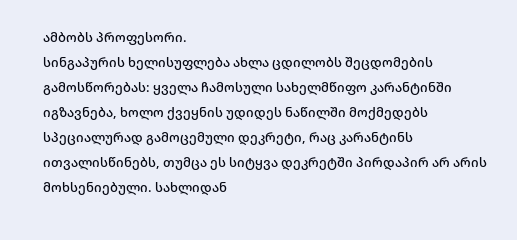ამბობს პროფესორი.
სინგაპურის ხელისუფლება ახლა ცდილობს შეცდომების გამოსწორებას: ყველა ჩამოსული სახელმწიფო კარანტინში იგზავნება, ხოლო ქვეყნის უდიდეს ნაწილში მოქმედებს სპეციალურად გამოცემული დეკრეტი, რაც კარანტინს ითვალისწინებს, თუმცა ეს სიტყვა დეკრეტში პირდაპირ არ არის მოხსენიებული. სახლიდან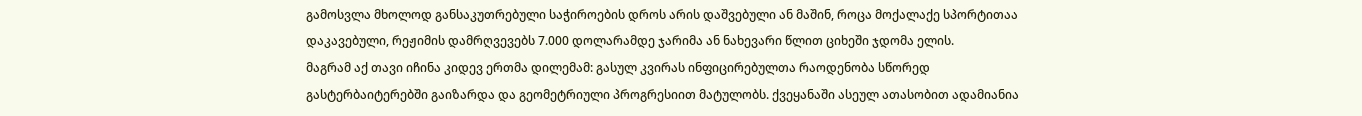გამოსვლა მხოლოდ განსაკუთრებული საჭიროების დროს არის დაშვებული ან მაშინ, როცა მოქალაქე სპორტითაა დაკავებული, რეჟიმის დამრღვევებს 7.000 დოლარამდე ჯარიმა ან ნახევარი წლით ციხეში ჯდომა ელის.
მაგრამ აქ თავი იჩინა კიდევ ერთმა დილემამ: გასულ კვირას ინფიცირებულთა რაოდენობა სწორედ გასტერბაიტერებში გაიზარდა და გეომეტრიული პროგრესიით მატულობს. ქვეყანაში ასეულ ათასობით ადამიანია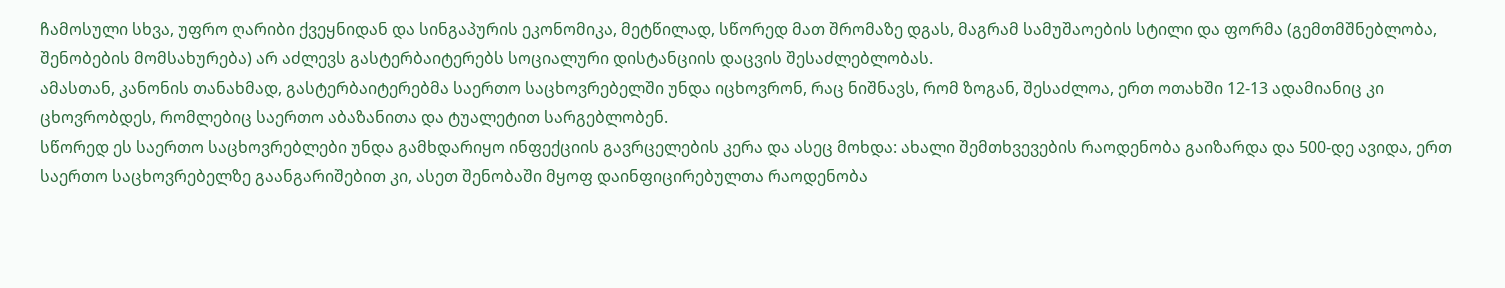ჩამოსული სხვა, უფრო ღარიბი ქვეყნიდან და სინგაპურის ეკონომიკა, მეტწილად, სწორედ მათ შრომაზე დგას, მაგრამ სამუშაოების სტილი და ფორმა (გემთმშნებლობა, შენობების მომსახურება) არ აძლევს გასტერბაიტერებს სოციალური დისტანციის დაცვის შესაძლებლობას.
ამასთან, კანონის თანახმად, გასტერბაიტერებმა საერთო საცხოვრებელში უნდა იცხოვრონ, რაც ნიშნავს, რომ ზოგან, შესაძლოა, ერთ ოთახში 12-13 ადამიანიც კი ცხოვრობდეს, რომლებიც საერთო აბაზანითა და ტუალეტით სარგებლობენ.
სწორედ ეს საერთო საცხოვრებლები უნდა გამხდარიყო ინფექციის გავრცელების კერა და ასეც მოხდა: ახალი შემთხვევების რაოდენობა გაიზარდა და 500-დე ავიდა, ერთ საერთო საცხოვრებელზე გაანგარიშებით კი, ასეთ შენობაში მყოფ დაინფიცირებულთა რაოდენობა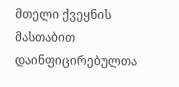მთელი ქვეყნის მასთაბით დაინფიცირებულთა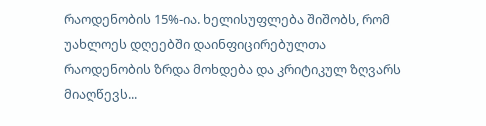რაოდენობის 15%-ია. ხელისუფლება შიშობს, რომ უახლოეს დღეებში დაინფიცირებულთა რაოდენობის ზრდა მოხდება და კრიტიკულ ზღვარს მიაღწევს...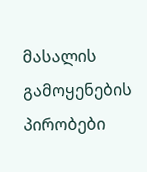მასალის გამოყენების პირობები